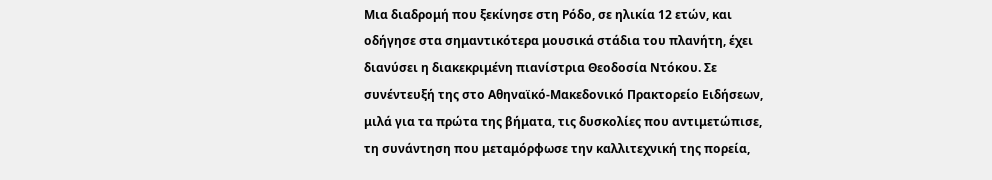Μια διαδρομή που ξεκίνησε στη Ρόδο, σε ηλικία 12 ετών, και οδήγησε στα σημαντικότερα μουσικά στάδια του πλανήτη, έχει διανύσει η διακεκριμένη πιανίστρια Θεοδοσία Ντόκου. Σε συνέντευξή της στο Αθηναϊκό-Μακεδονικό Πρακτορείο Ειδήσεων, μιλά για τα πρώτα της βήματα, τις δυσκολίες που αντιμετώπισε, τη συνάντηση που μεταμόρφωσε την καλλιτεχνική της πορεία,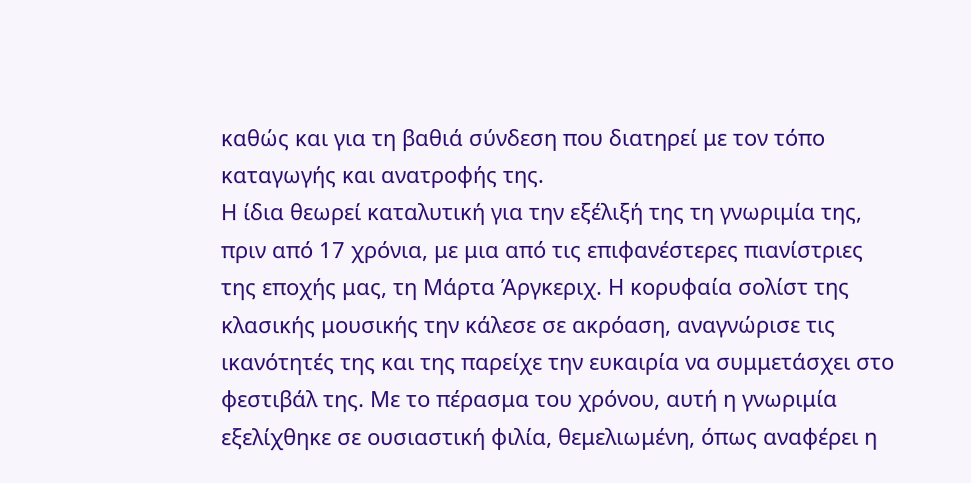καθώς και για τη βαθιά σύνδεση που διατηρεί με τον τόπο καταγωγής και ανατροφής της.
Η ίδια θεωρεί καταλυτική για την εξέλιξή της τη γνωριμία της, πριν από 17 χρόνια, με μια από τις επιφανέστερες πιανίστριες της εποχής μας, τη Μάρτα Άργκεριχ. Η κορυφαία σολίστ της κλασικής μουσικής την κάλεσε σε ακρόαση, αναγνώρισε τις ικανότητές της και της παρείχε την ευκαιρία να συμμετάσχει στο φεστιβάλ της. Με το πέρασμα του χρόνου, αυτή η γνωριμία εξελίχθηκε σε ουσιαστική φιλία, θεμελιωμένη, όπως αναφέρει η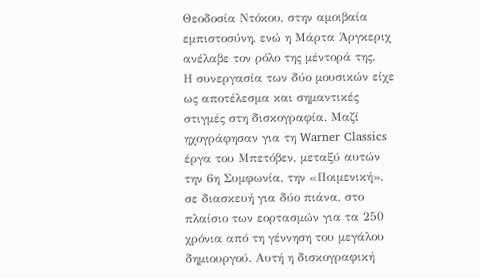Θεοδοσία Ντόκου, στην αμοιβαία εμπιστοσύνη, ενώ η Μάρτα Άργκεριχ ανέλαβε τον ρόλο της μέντορά της.
Η συνεργασία των δύο μουσικών είχε ως αποτέλεσμα και σημαντικές στιγμές στη δισκογραφία. Μαζί ηχογράφησαν για τη Warner Classics έργα του Μπετόβεν, μεταξύ αυτών την 6η Συμφωνία, την «Ποιμενική», σε διασκευή για δύο πιάνα, στο πλαίσιο των εορτασμών για τα 250 χρόνια από τη γέννηση του μεγάλου δημιουργού. Αυτή η δισκογραφική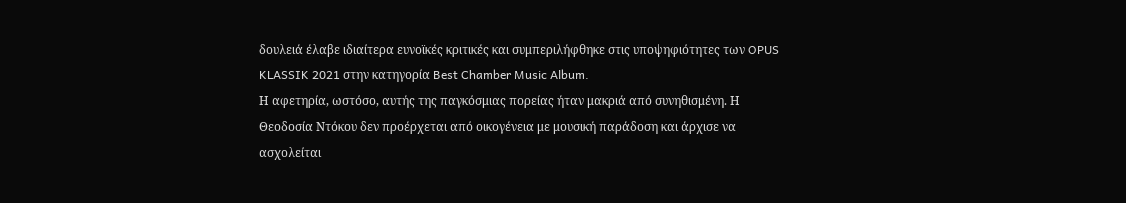δουλειά έλαβε ιδιαίτερα ευνοϊκές κριτικές και συμπεριλήφθηκε στις υποψηφιότητες των OPUS KLASSIK 2021 στην κατηγορία Best Chamber Music Album.
Η αφετηρία, ωστόσο, αυτής της παγκόσμιας πορείας ήταν μακριά από συνηθισμένη. Η Θεοδοσία Ντόκου δεν προέρχεται από οικογένεια με μουσική παράδοση και άρχισε να ασχολείται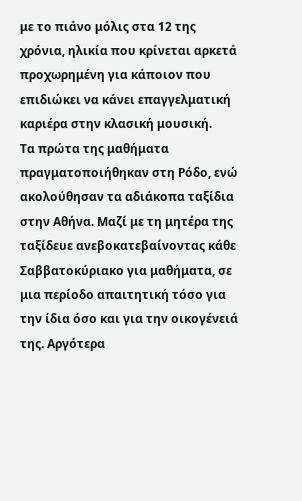με το πιάνο μόλις στα 12 της χρόνια, ηλικία που κρίνεται αρκετά προχωρημένη για κάποιον που επιδιώκει να κάνει επαγγελματική καριέρα στην κλασική μουσική.
Τα πρώτα της μαθήματα πραγματοποιήθηκαν στη Ρόδο, ενώ ακολούθησαν τα αδιάκοπα ταξίδια στην Αθήνα. Μαζί με τη μητέρα της ταξίδευε ανεβοκατεβαίνοντας κάθε Σαββατοκύριακο για μαθήματα, σε μια περίοδο απαιτητική τόσο για την ίδια όσο και για την οικογένειά της. Αργότερα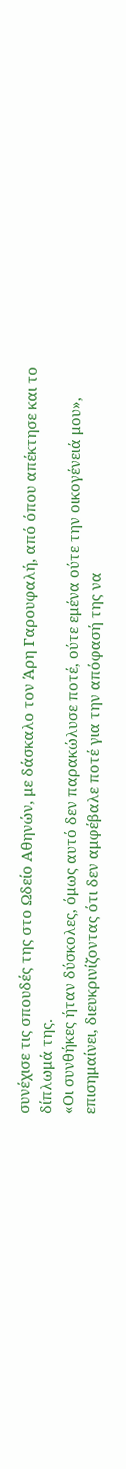συνέχισε τις σπουδές της στο Ωδείο Αθηνών, με δάσκαλο τον Άρη Γαρουφαλή, από όπου απέκτησε και το δίπλωμά της.
«Οι συνθήκες ήταν δύσκολες, όμως αυτό δεν παρακώλυσε ποτέ, ούτε εμένα ούτε την οικογένειά μου», επισημαίνει, διευκρινίζοντας ότι δεν αμφέβαλε ποτέ για την απόφασή της να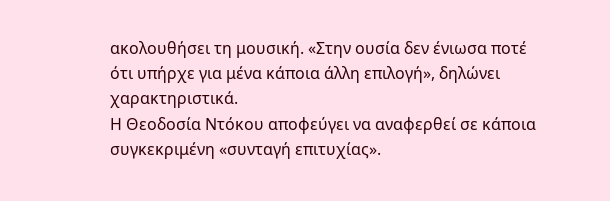ακολουθήσει τη μουσική. «Στην ουσία δεν ένιωσα ποτέ ότι υπήρχε για μένα κάποια άλλη επιλογή», δηλώνει χαρακτηριστικά.
Η Θεοδοσία Ντόκου αποφεύγει να αναφερθεί σε κάποια συγκεκριμένη «συνταγή επιτυχίας».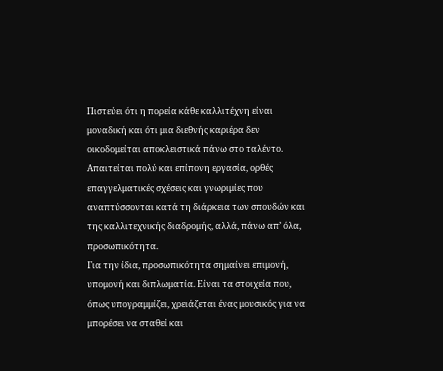Πιστεύει ότι η πορεία κάθε καλλιτέχνη είναι μοναδική και ότι μια διεθνής καριέρα δεν οικοδομείται αποκλειστικά πάνω στο ταλέντο. Απαιτείται πολύ και επίπονη εργασία, ορθές επαγγελματικές σχέσεις και γνωριμίες που αναπτύσσονται κατά τη διάρκεια των σπουδών και της καλλιτεχνικής διαδρομής, αλλά, πάνω απ’ όλα, προσωπικότητα.
Για την ίδια, προσωπικότητα σημαίνει επιμονή, υπομονή και διπλωματία. Είναι τα στοιχεία που, όπως υπογραμμίζει, χρειάζεται ένας μουσικός για να μπορέσει να σταθεί και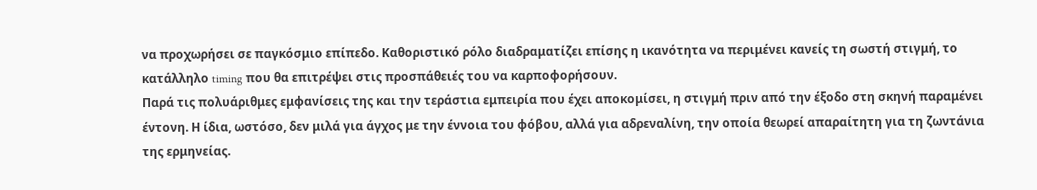να προχωρήσει σε παγκόσμιο επίπεδο. Καθοριστικό ρόλο διαδραματίζει επίσης η ικανότητα να περιμένει κανείς τη σωστή στιγμή, το κατάλληλο timing που θα επιτρέψει στις προσπάθειές του να καρποφορήσουν.
Παρά τις πολυάριθμες εμφανίσεις της και την τεράστια εμπειρία που έχει αποκομίσει, η στιγμή πριν από την έξοδο στη σκηνή παραμένει έντονη. Η ίδια, ωστόσο, δεν μιλά για άγχος με την έννοια του φόβου, αλλά για αδρεναλίνη, την οποία θεωρεί απαραίτητη για τη ζωντάνια της ερμηνείας.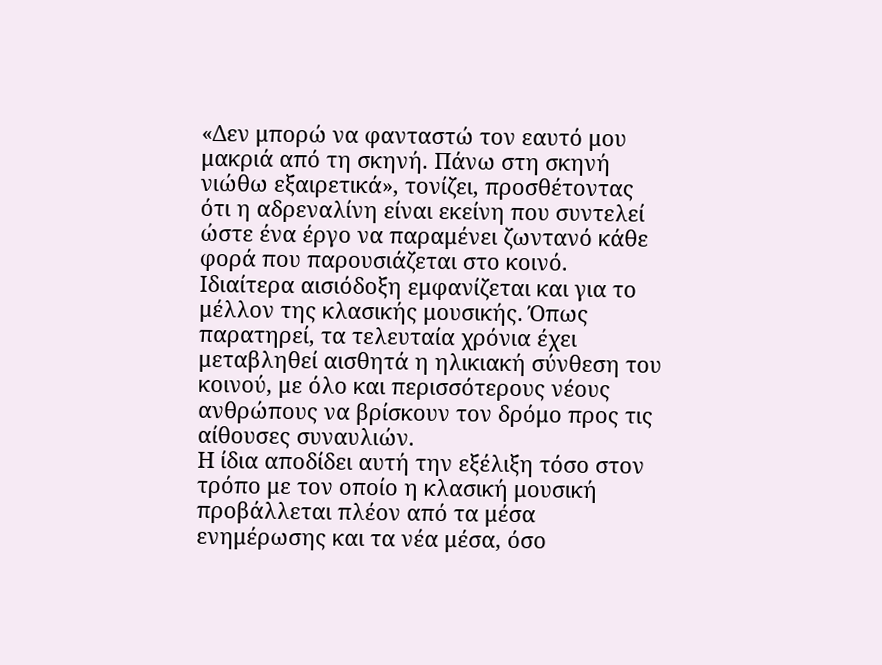«Δεν μπορώ να φανταστώ τον εαυτό μου μακριά από τη σκηνή. Πάνω στη σκηνή νιώθω εξαιρετικά», τονίζει, προσθέτοντας ότι η αδρεναλίνη είναι εκείνη που συντελεί ώστε ένα έργο να παραμένει ζωντανό κάθε φορά που παρουσιάζεται στο κοινό.
Ιδιαίτερα αισιόδοξη εμφανίζεται και για το μέλλον της κλασικής μουσικής. Όπως παρατηρεί, τα τελευταία χρόνια έχει μεταβληθεί αισθητά η ηλικιακή σύνθεση του κοινού, με όλο και περισσότερους νέους ανθρώπους να βρίσκουν τον δρόμο προς τις αίθουσες συναυλιών.
Η ίδια αποδίδει αυτή την εξέλιξη τόσο στον τρόπο με τον οποίο η κλασική μουσική προβάλλεται πλέον από τα μέσα ενημέρωσης και τα νέα μέσα, όσο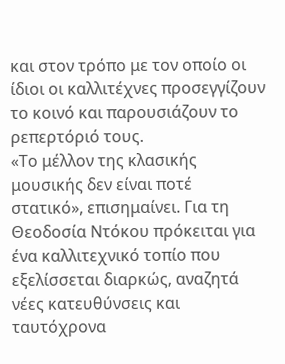και στον τρόπο με τον οποίο οι ίδιοι οι καλλιτέχνες προσεγγίζουν το κοινό και παρουσιάζουν το ρεπερτόριό τους.
«Το μέλλον της κλασικής μουσικής δεν είναι ποτέ στατικό», επισημαίνει. Για τη Θεοδοσία Ντόκου πρόκειται για ένα καλλιτεχνικό τοπίο που εξελίσσεται διαρκώς, αναζητά νέες κατευθύνσεις και ταυτόχρονα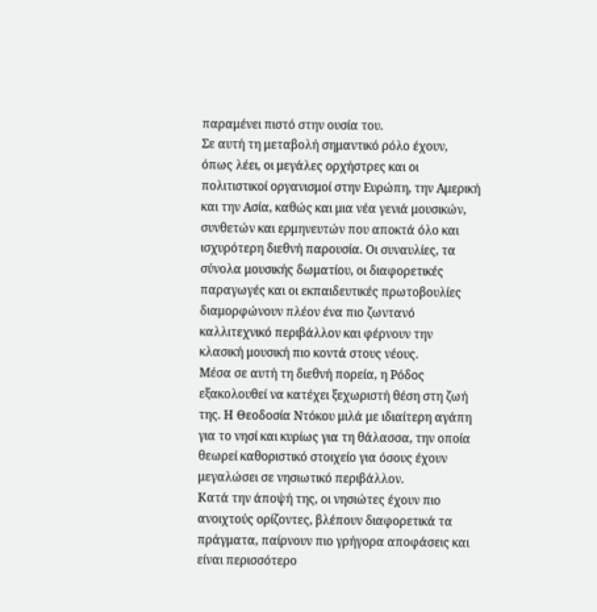παραμένει πιστό στην ουσία του.
Σε αυτή τη μεταβολή σημαντικό ρόλο έχουν, όπως λέει, οι μεγάλες ορχήστρες και οι πολιτιστικοί οργανισμοί στην Ευρώπη, την Αμερική και την Ασία, καθώς και μια νέα γενιά μουσικών, συνθετών και ερμηνευτών που αποκτά όλο και ισχυρότερη διεθνή παρουσία. Οι συναυλίες, τα σύνολα μουσικής δωματίου, οι διαφορετικές παραγωγές και οι εκπαιδευτικές πρωτοβουλίες διαμορφώνουν πλέον ένα πιο ζωντανό καλλιτεχνικό περιβάλλον και φέρνουν την κλασική μουσική πιο κοντά στους νέους.
Μέσα σε αυτή τη διεθνή πορεία, η Ρόδος εξακολουθεί να κατέχει ξεχωριστή θέση στη ζωή της. Η Θεοδοσία Ντόκου μιλά με ιδιαίτερη αγάπη για το νησί και κυρίως για τη θάλασσα, την οποία θεωρεί καθοριστικό στοιχείο για όσους έχουν μεγαλώσει σε νησιωτικό περιβάλλον.
Κατά την άποψή της, οι νησιώτες έχουν πιο ανοιχτούς ορίζοντες, βλέπουν διαφορετικά τα πράγματα, παίρνουν πιο γρήγορα αποφάσεις και είναι περισσότερο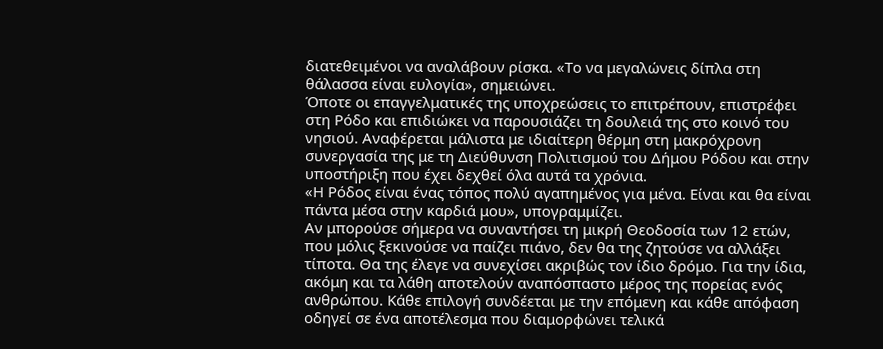διατεθειμένοι να αναλάβουν ρίσκα. «Το να μεγαλώνεις δίπλα στη θάλασσα είναι ευλογία», σημειώνει.
Όποτε οι επαγγελματικές της υποχρεώσεις το επιτρέπουν, επιστρέφει στη Ρόδο και επιδιώκει να παρουσιάζει τη δουλειά της στο κοινό του νησιού. Αναφέρεται μάλιστα με ιδιαίτερη θέρμη στη μακρόχρονη συνεργασία της με τη Διεύθυνση Πολιτισμού του Δήμου Ρόδου και στην υποστήριξη που έχει δεχθεί όλα αυτά τα χρόνια.
«Η Ρόδος είναι ένας τόπος πολύ αγαπημένος για μένα. Είναι και θα είναι πάντα μέσα στην καρδιά μου», υπογραμμίζει.
Αν μπορούσε σήμερα να συναντήσει τη μικρή Θεοδοσία των 12 ετών, που μόλις ξεκινούσε να παίζει πιάνο, δεν θα της ζητούσε να αλλάξει τίποτα. Θα της έλεγε να συνεχίσει ακριβώς τον ίδιο δρόμο. Για την ίδια, ακόμη και τα λάθη αποτελούν αναπόσπαστο μέρος της πορείας ενός ανθρώπου. Κάθε επιλογή συνδέεται με την επόμενη και κάθε απόφαση οδηγεί σε ένα αποτέλεσμα που διαμορφώνει τελικά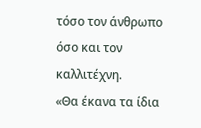τόσο τον άνθρωπο όσο και τον καλλιτέχνη.
«Θα έκανα τα ίδια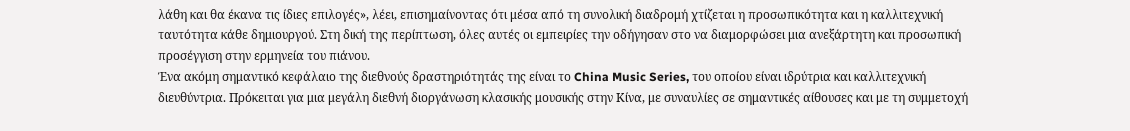λάθη και θα έκανα τις ίδιες επιλογές», λέει, επισημαίνοντας ότι μέσα από τη συνολική διαδρομή χτίζεται η προσωπικότητα και η καλλιτεχνική ταυτότητα κάθε δημιουργού. Στη δική της περίπτωση, όλες αυτές οι εμπειρίες την οδήγησαν στο να διαμορφώσει μια ανεξάρτητη και προσωπική προσέγγιση στην ερμηνεία του πιάνου.
Ένα ακόμη σημαντικό κεφάλαιο της διεθνούς δραστηριότητάς της είναι το China Music Series, του οποίου είναι ιδρύτρια και καλλιτεχνική διευθύντρια. Πρόκειται για μια μεγάλη διεθνή διοργάνωση κλασικής μουσικής στην Κίνα, με συναυλίες σε σημαντικές αίθουσες και με τη συμμετοχή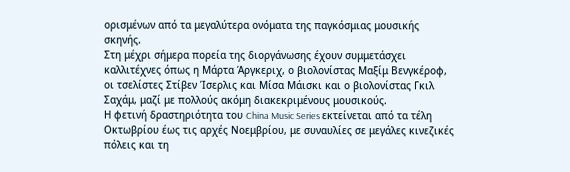ορισμένων από τα μεγαλύτερα ονόματα της παγκόσμιας μουσικής σκηνής.
Στη μέχρι σήμερα πορεία της διοργάνωσης έχουν συμμετάσχει καλλιτέχνες όπως η Μάρτα Άργκεριχ, ο βιολονίστας Μαξίμ Βενγκέροφ, οι τσελίστες Στίβεν Ίσερλις και Μίσα Μάισκι και ο βιολονίστας Γκιλ Σαχάμ, μαζί με πολλούς ακόμη διακεκριμένους μουσικούς.
Η φετινή δραστηριότητα του China Music Series εκτείνεται από τα τέλη Οκτωβρίου έως τις αρχές Νοεμβρίου, με συναυλίες σε μεγάλες κινεζικές πόλεις και τη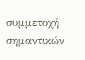συμμετοχή σημαντικών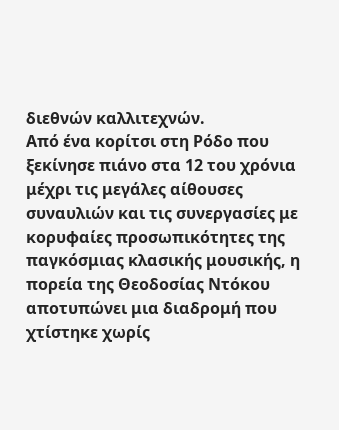διεθνών καλλιτεχνών.
Από ένα κορίτσι στη Ρόδο που ξεκίνησε πιάνο στα 12 του χρόνια μέχρι τις μεγάλες αίθουσες συναυλιών και τις συνεργασίες με κορυφαίες προσωπικότητες της παγκόσμιας κλασικής μουσικής, η πορεία της Θεοδοσίας Ντόκου αποτυπώνει μια διαδρομή που χτίστηκε χωρίς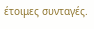έτοιμες συνταγές.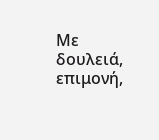Με δουλειά, επιμονή,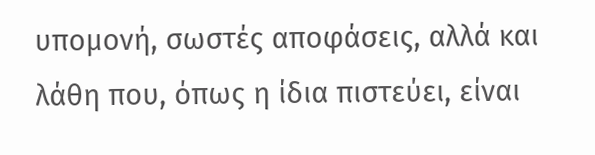υπομονή, σωστές αποφάσεις, αλλά και λάθη που, όπως η ίδια πιστεύει, είναι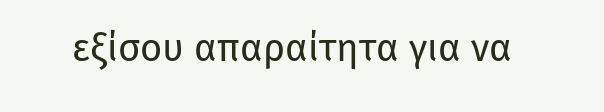εξίσου απαραίτητα για να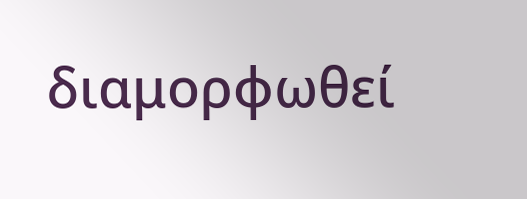διαμορφωθεί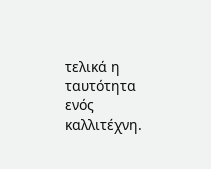τελικά η ταυτότητα ενός καλλιτέχνη.